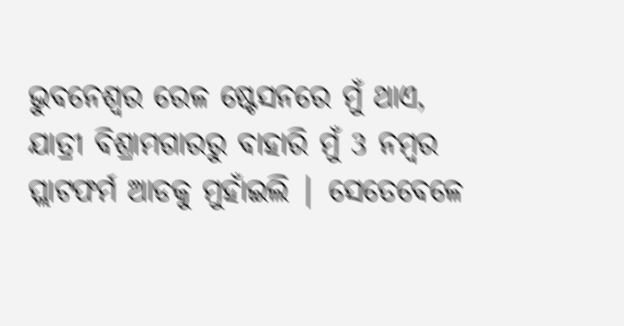ଭୁବନେଶ୍ୱର ରେଳ ଷ୍ଟେସନରେ ମୁଁ ଥାଏ, ଯାତ୍ରୀ ବିଶ୍ରାମଗାରରୁ ବାହାରି ମୁଁ 3 ନମ୍ବର ପ୍ଲାଟଫର୍ମ ଆଡକୁ ମୁହାଁଇଲି | ସେତେବେଳେ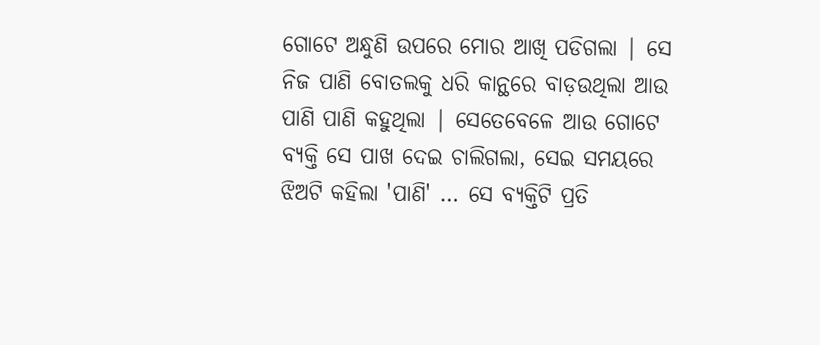ଗୋଟେ ଅନ୍ଧୁଣି ଉପରେ ମୋର ଆଖି ପଡିଗଲା | ସେ ନିଜ ପାଣି ବୋତଲକୁ ଧରି କାନ୍ଥରେ ବାଡ଼ଉଥିଲା ଆଉ ପାଣି ପାଣି କହୁଥିଲା | ସେତେବେଳେ ଆଉ ଗୋଟେ ବ୍ୟକ୍ତି ସେ ପାଖ ଦେଇ ଚାଲିଗଲା, ସେଇ ସମୟରେ ଝିଅଟି କହିଲା 'ପାଣି' … ସେ ବ୍ୟକ୍ତିଟି ପ୍ରତି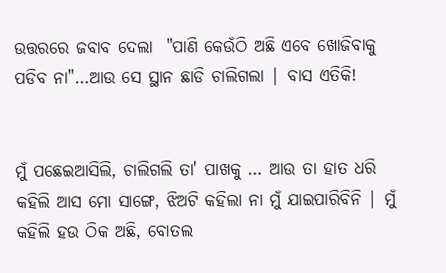ଉତ୍ତରରେ ଜବାବ ଦେଲା  "ପାଣି କେଉଁଠି ଅଛି ଏବେ ଖୋଜିବାକୁ ପଡିବ ନା"…ଆଉ ସେ ସ୍ଥାନ ଛାଡି ଚାଲିଗଲା | ବାସ ଏତିକି!


ମୁଁ ପଛେଇଆସିଲି, ଚାଲିଗଲି ତା' ପାଖକୁ … ଆଉ ତା ହାତ ଧରି କହିଲି ଆସ ମୋ ସାଙ୍ଗେ, ଝିଅଟି କହିଲା ନା ମୁଁ ଯାଇପାରିବିନି | ମୁଁ କହିଲି ହଉ ଠିକ ଅଛି, ବୋତଲ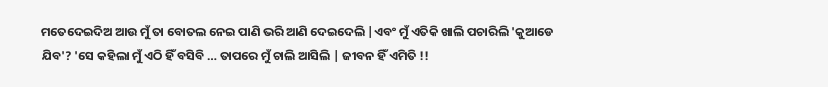ମତେଦେଇଦିଅ ଆଉ ମୁଁ ତା ବୋତଲ ନେଇ ପାଣି ଭରି ଆଣି ଦେଇଦେଲି |ଏବଂ ମୁଁ ଏତିକି ଖାଲି ପଚାରିଲି 'କୁଆଡେ ଯିବ'? 'ସେ କହିଲା ମୁଁ ଏଠି ହିଁ ବସିବି … ତାପରେ ମୁଁ ଚାଲି ଆସିଲି | ଜୀବନ ହିଁ ଏମିତି !!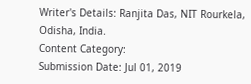Writer's Details: Ranjita Das, NIT Rourkela, Odisha, India.
Content Category:
Submission Date: Jul 01, 2019